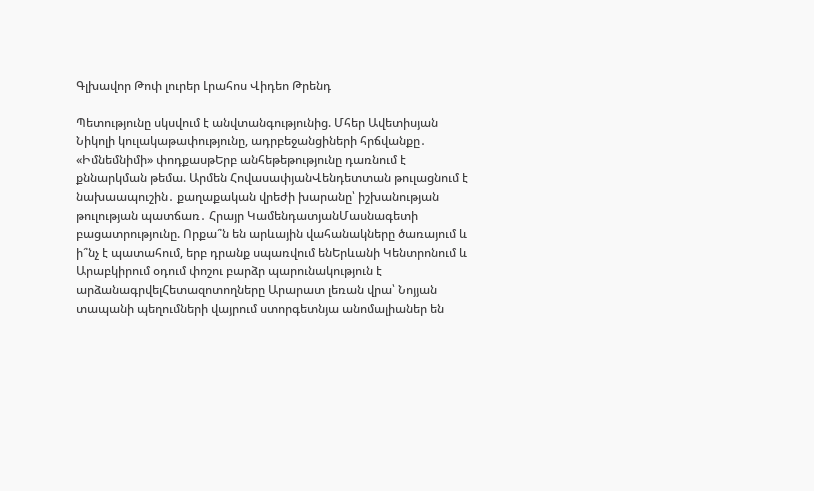Գլխավոր Թոփ լուրեր Լրահոս Վիդեո Թրենդ

Պետությունը սկսվում է անվտանգությունից. Մհեր Ավետիսյան Նիկոլի կուլակաթափությունը, ադրբեջանցիների հրճվանքը․ «Իմնեմնիմի» փոդքասթԵրբ անհեթեթությունը դառնում է քննարկման թեմա. Արմեն ՀովասափյանՎենդետտան թուլացնում է նախաապուշին․ քաղաքական վրեժի խարանը՝ իշխանության թուլության պատճառ․ Հրայր ԿամենդատյանՄասնագետի բացատրությունը. Որքա՞ն են արևային վահանակները ծառայում և ի՞նչ է պատահում, երբ դրանք սպառվում ենԵրևանի Կենտրոնում և Արաբկիրում օդում փոշու բարձր պարունակություն է արձանագրվելՀետազոտողները Արարատ լեռան վրա՝ Նոյյան տապանի պեղումների վայրում ստորգետնյա անոմալիաներ են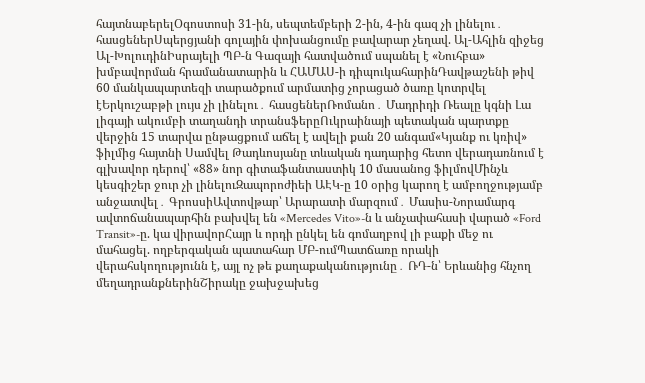հայտնաբերելՕգոստոսի 31-ին, սեպտեմբերի 2-ին, 4-ին գազ չի լինելու․ հասցեներՍպերցյանի գոլային փոխանցումը բավարար չեղավ. Ալ-Ահլին զիջեց Ալ-ԽոլուդինԻսրայելի ՊԲ-ն Գազայի հատվածում սպանել է «Նուհբա» խմբավորման հրամանատարին և ՀԱՄԱՍ-ի դիպուկահարինԴավթաշենի թիվ 60 մանկապարտեզի տարածքում արմատից չորացած ծառը կոտրվել էԵրկուշաբթի լույս չի լինելու․ հասցեներՌոմանո․ Մադրիդի Ռեալը կգնի Լա լիգայի ակումբի տաղանդի տրանսֆերըՈւկրաինայի պետական պարտքը վերջին 15 տարվա ընթացքում աճել է ավելի քան 20 անգամ«Կյանք ու կռիվ» ֆիլմից հայտնի Սամվել Թադևոսյանը տևական դադարից հետո վերադառնում է գլխավոր դերով՝ «88» նոր գիտաֆանտաստիկ 10 մասանոց ֆիլմովՄինչև կեսգիշեր ջուր չի լինելուԶապորոժիեի ԱԷԿ-ը 10 օրից կարող է ամբողջությամբ անջատվել․ ԳրոսսիԱվտովթար՝ Արարատի մարզում․ Մասիս-Նորամարգ ավտոճանապարհին բախվել են «Mercedes Vito»-ն և անչափահասի վարած «Ford Transit»-ը. կա վիրավորՀայր և որդի ընկել են գոմաղբով լի բաքի մեջ ու մահացել. ողբերգական պատահար ՄԲ-ումՊատճառը որակի վերահսկողությունն է, այլ ոչ թե քաղաքականությունը․ ՌԴ-ն՝ Երևանից հնչող մեղադրանքներինՇիրակը ջախջախեց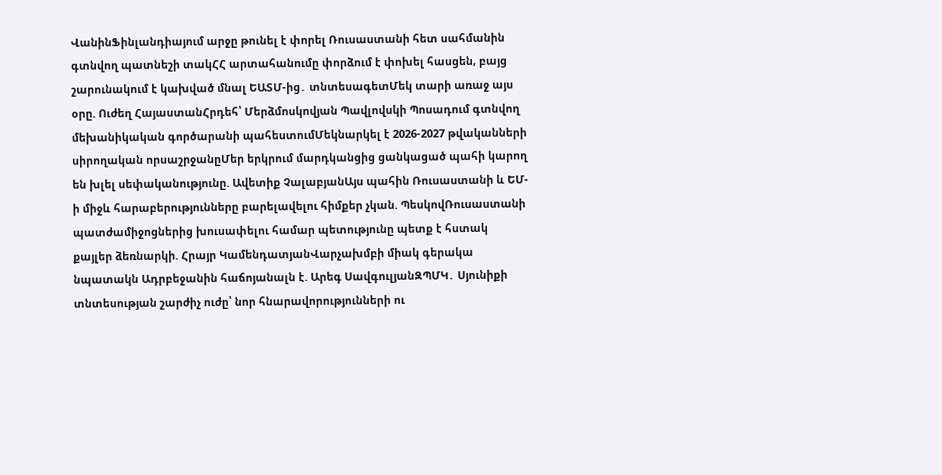ՎանինՖինլանդիայում արջը թունել է փորել Ռուսաստանի հետ սահմանին գտնվող պատնեշի տակՀՀ արտահանումը փորձում է փոխել հասցեն, բայց շարունակում է կախված մնալ ԵԱՏՄ-ից․ տնտեսագետՄեկ տարի առաջ այս օրը. Ուժեղ ՀայաստանՀրդեհ՝ Մերձմոսկովյան Պավլովսկի Պոսադում գտնվող մեխանիկական գործարանի պահեստումՄեկնարկել է 2026-2027 թվականների սիրողական որսաշրջանըՄեր երկրում մարդկանցից ցանկացած պահի կարող են խլել սեփականությունը. Ավետիք ՉալաբյանԱյս պահին Ռուսաստանի և ԵՄ-ի միջև հարաբերությունները բարելավելու հիմքեր չկան. ՊեսկովՌուսաստանի պատժամիջոցներից խուսափելու համար պետությունը պետք է հստակ քայլեր ձեռնարկի. Հրայր ԿամենդատյանՎարչախմբի միակ գերակա նպատակն Ադրբեջանին հաճոյանալն է. Արեգ ՍավգուլյանԶՊՄԿ․ Սյունիքի տնտեսության շարժիչ ուժը՝ նոր հնարավորությունների ու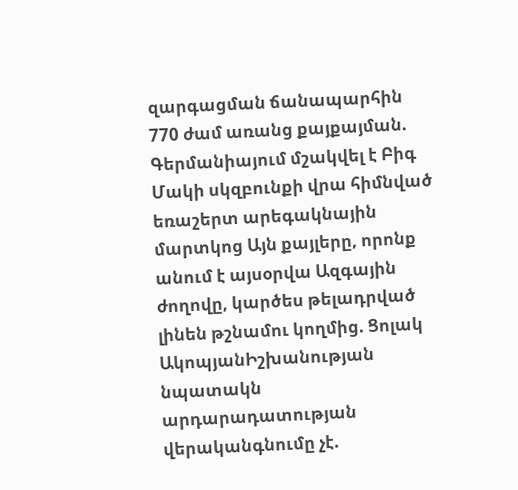զարգացման ճանապարհին 770 ժամ առանց քայքայման. Գերմանիայում մշակվել է Բիգ Մակի սկզբունքի վրա հիմնված եռաշերտ արեգակնային մարտկոց Այն քայլերը, որոնք անում է այսօրվա Ազգային ժողովը, կարծես թելադրված լինեն թշնամու կողմից. Ցոլակ ԱկոպյանԻշխանության նպատակն արդարադատության վերականգնումը չէ.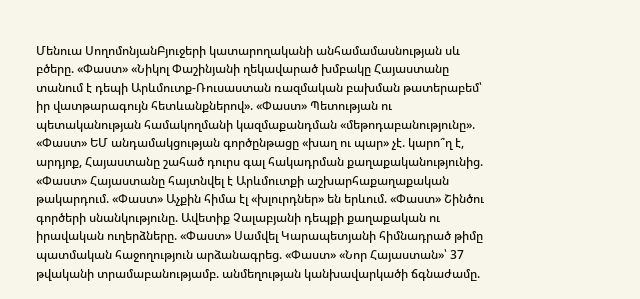Մենուա ՍողոմոնյանԲյուջերի կատարողականի անհամամասնության սև բծերը. «Փաստ» «Նիկոլ Փաշինյանի ղեկավարած խմբակը Հայաստանը տանում է դեպի Արևմուտք-Ռուսաստան ռազմական բախման թատերաբեմ՝ իր վատթարագույն հետևանքներով». «Փաստ» Պետության ու պետականության համակողմանի կազմաքանդման «մեթոդաբանությունը». «Փաստ» ԵՄ անդամակցության գործընթացը «խաղ ու պար» չէ. կարո՞ղ է, արդյոք, Հայաստանը շահած դուրս գալ հակադրման քաղաքականությունից. «Փաստ» Հայաստանը հայտնվել է Արևմուտքի աշխարհաքաղաքական թակարդում. «Փաստ» Աչքին հիմա էլ «խլուրդներ» են երևում. «Փաստ» Շինծու գործերի սնանկությունը. Ավետիք Չալաբյանի դեպքի քաղաքական ու իրավական ուղերձները. «Փաստ» Սամվել Կարապետյանի հիմնադրած թիմը պատմական հաջողություն արձանագրեց. «Փաստ» «Նոր Հայաստան»՝ 37 թվականի տրամաբանությամբ. անմեղության կանխավարկածի ճգնաժամը.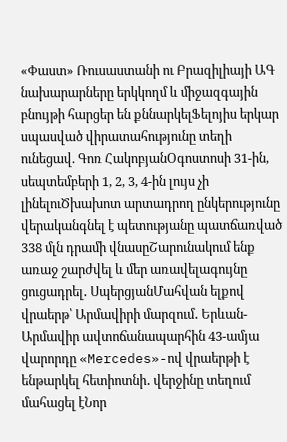«Փաստ» Ռուսաստանի ու Բրազիլիայի ԱԳ նախարարները երկկողմ և միջազգային բնույթի հարցեր են քննարկելՖելոյիս երկար սպասված վիրատահությունը տեղի ունեցավ. Գոռ ՀակոբյանՕգոստոսի 31-ին, սեպտեմբերի 1, 2, 3, 4-ին լույս չի լինելուԾխախոտ արտադրող ընկերությունը վերականգնել է պետությանը պատճառված 338 մլն դրամի վնասըՇարունակում ենք առաջ շարժվել և մեր առավելագույնը ցուցադրել․ ՍպերցյանՄահվան ելքով վրաերթ՝ Արմավիրի մարզում․ Երևան-Արմավիր ավտոճանապարհին 43-ամյա վարորդը «Mercedes»-ով վրաերթի է ենթարկել հետիոտնի․ վերջինը տեղում մահացել էՆոր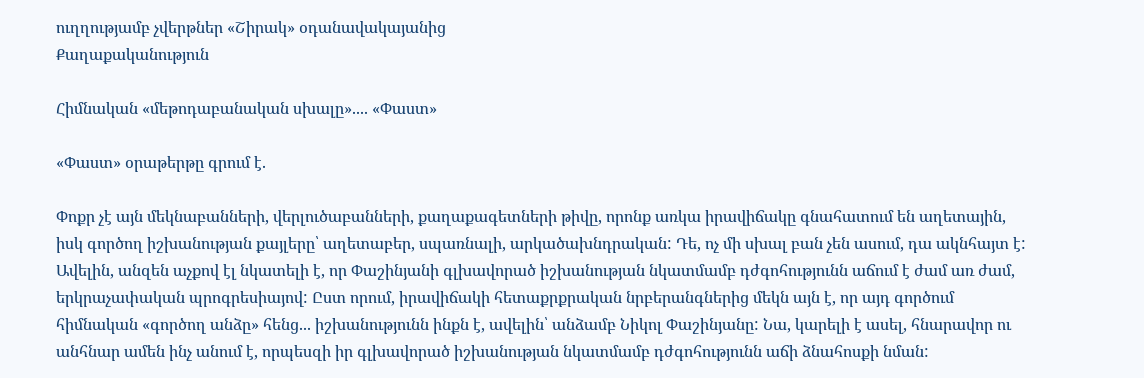ուղղությամբ չվերթներ «Շիրակ» օդանավակայանից
Քաղաքականություն

Հիմնական «մեթոդաբանական սխալը».... «Փաստ»

«Փաստ» օրաթերթը գրում է.

Փոքր չէ այն մեկնաբանների, վերլուծաբանների, քաղաքագետների թիվը, որոնք առկա իրավիճակը գնահատում են աղետային, իսկ գործող իշխանության քայլերը՝ աղետաբեր, սպառնալի, արկածախնդրական: Դե, ոչ մի սխալ բան չեն ասում, դա ակնհայտ է: Ավելին, անզեն աչքով էլ նկատելի է, որ Փաշինյանի գլխավորած իշխանության նկատմամբ դժգոհությունն աճում է ժամ առ ժամ, երկրաչափական պրոգրեսիայով: Ըստ որում, իրավիճակի հետաքրքրական նրբերանգներից մեկն այն է, որ այդ գործում հիմնական «գործող անձը» հենց... իշխանությունն ինքն է, ավելին՝ անձամբ Նիկոլ Փաշինյանը: Նա, կարելի է ասել, հնարավոր ու անհնար ամեն ինչ անում է, որպեսզի իր գլխավորած իշխանության նկատմամբ դժգոհությունն աճի ձնահոսքի նման: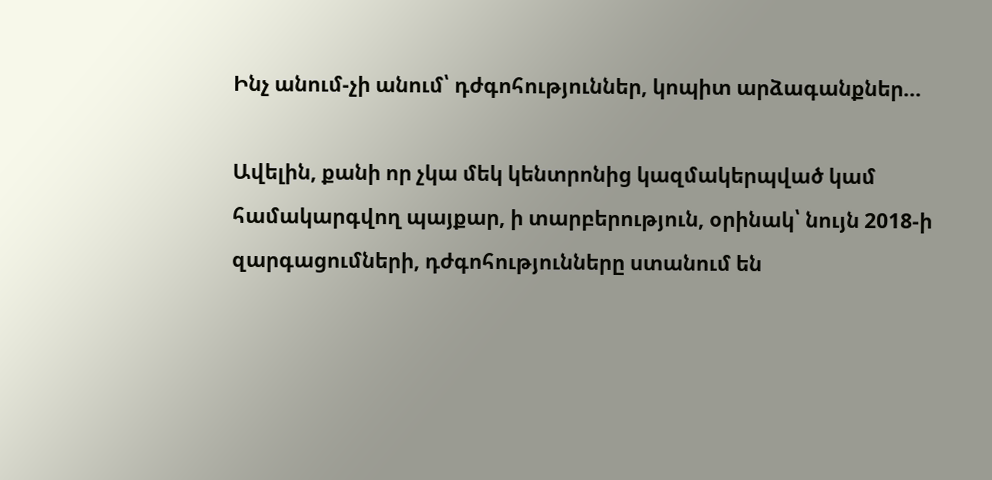Ինչ անում-չի անում՝ դժգոհություններ, կոպիտ արձագանքներ...

Ավելին, քանի որ չկա մեկ կենտրոնից կազմակերպված կամ համակարգվող պայքար, ի տարբերություն, օրինակ՝ նույն 2018-ի զարգացումների, դժգոհությունները ստանում են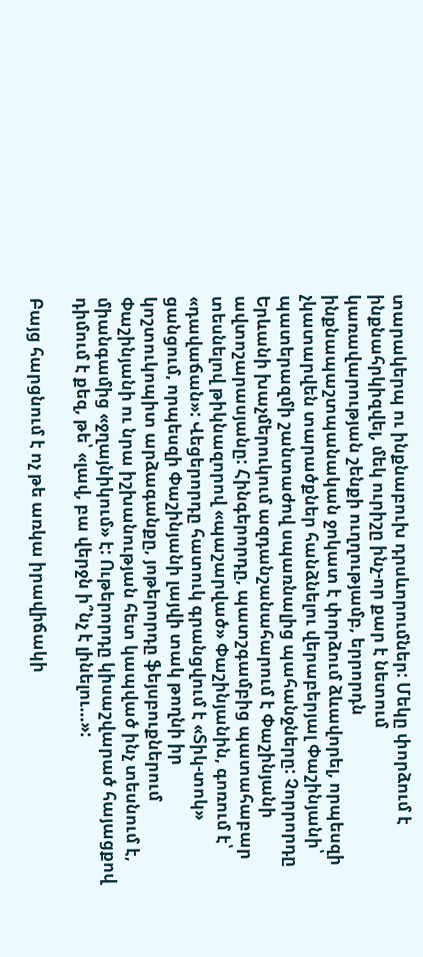տարակերպ ու ինքնաբուխ դրսևորումներ: Մեկը փորձում է ինքնահրկիզվել, մեկ ուրիշը ինչ-որ քար է նետում կառավարության շենքի ուղղությամբ, երրորդն ինքնապաշտպանական ջոկատ է փորձում ձևավորել, որպեսզի չկատարվեն տարածքներ հանձնելու վերաբերյալ Փաշինյանի՝ պատերազմի շանտաժով սպառնալից պահանջները: Չորրորդը Երևանի խաչմերուկում ազդանշանահարում է Փաշինյանի ավտոշարասյանը: Հինգերորդը, պատշգամբից պատահաբար տեսնելով թիկնազորով «պաշարված» Փաշինյանին, գոռում է՝ «դավաճան»: Վեցերորդը հատուկ գրանցվում է «Տիկ-տոկ» ցանցում, որպեսզի Փաշինյանի լայվի տակ թողնի իր կոշտուկոպիտ արձագանքը, յոթերորդը ֆեյսբուքներում Փաշինյանի ու նրա իշխանության հետ կապված ինչ տեսնում է, միանգամից «ջղայնիկում» է: Ութերորդը կիսաշվարած հայացքով դիմում է քեզ, թե՝ «լավ, բա վերջն ի՞նչ է լինելու...»:

Բայց հարցնում է ոչ թե առկա իրավիճակի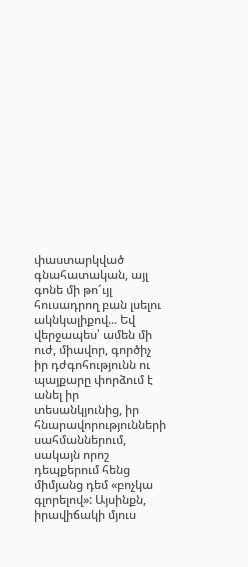փաստարկված գնահատական, այլ գոնե մի թո՜ւյլ հուսադրող բան լսելու ակնկալիքով... Եվ վերջապես՝ ամեն մի ուժ, միավոր, գործիչ իր դժգոհությունն ու պայքարը փորձում է անել իր տեսանկյունից, իր հնարավորությունների սահմաններում, սակայն որոշ դեպքերում հենց միմյանց դեմ «բոչկա գլորելով»: Այսինքն, իրավիճակի մյուս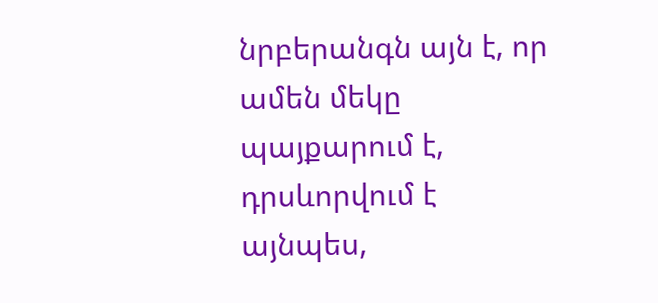նրբերանգն այն է, որ ամեն մեկը պայքարում է, դրսևորվում է այնպես,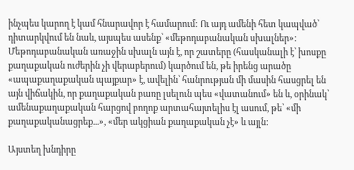ինչպես կարող է կամ հնարավոր է համարում: Ու այդ ամենի հետ կապված՝ դիտարկվում են նաև, այսպես ասենք՝ «մեթոդաբանական սխալներ»: Մեթոդաբանական առաջին սխալն այն է, որ շատերը (հասկանալի է՝ խոսքը քաղաքական ուժերին չի վերաբերում) կարծում են, թե իրենց արածը «ապաքաղաքական պայքար» է, ավելին՝ հանրության մի մասին հասցրել են այն վիճակին, որ քաղաքական բառը լսելուն պես «վատանում» են և, օրինակ՝ ամենաքաղաքական հարցով բողոք արտահայտելիս էլ ասում, թե՝ «մի քաղաքականացրեք...», «մեր ակցիան քաղաքական չէ» և այլն:

Այստեղ խնդիրը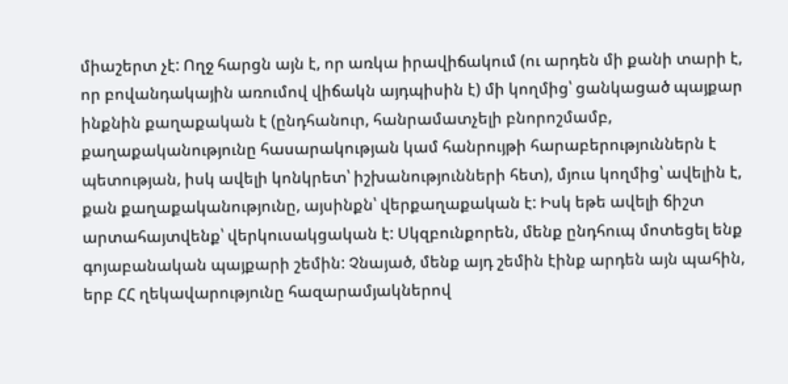միաշերտ չէ: Ողջ հարցն այն է, որ առկա իրավիճակում (ու արդեն մի քանի տարի է, որ բովանդակային առումով վիճակն այդպիսին է) մի կողմից՝ ցանկացած պայքար ինքնին քաղաքական է (ընդհանուր, հանրամատչելի բնորոշմամբ, քաղաքականությունը հասարակության կամ հանրույթի հարաբերություններն է պետության, իսկ ավելի կոնկրետ՝ իշխանությունների հետ), մյուս կողմից՝ ավելին է, քան քաղաքականությունը, այսինքն՝ վերքաղաքական է: Իսկ եթե ավելի ճիշտ արտահայտվենք՝ վերկուսակցական է: Սկզբունքորեն, մենք ընդհուպ մոտեցել ենք գոյաբանական պայքարի շեմին: Չնայած, մենք այդ շեմին էինք արդեն այն պահին, երբ ՀՀ ղեկավարությունը հազարամյակներով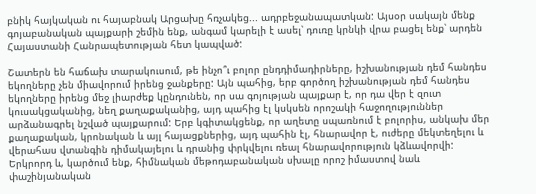բնիկ հայկական ու հայաբնակ Արցախը հռչակեց... ադրբեջանապատկան: Այսօր սակայն մենք գոյաբանական պայքարի շեմին ենք, անգամ կարելի է ասել՝ դուռը կրնկի վրա բացել ենք՝ արդեն Հայաստանի Հանրապետության հետ կապված:

Շատերն են հաճախ տարակուսում, թե ինչո՞ւ բոլոր ընդդիմադիրները, իշխանության դեմ հանդես եկողները չեն միավորում իրենց ջանքերը: Այն պահից, երբ գործող իշխանության դեմ հանդես եկողները իրենց մեջ լիարժեք կընդունեն, որ սա գոյության պայքար է, որ դա վեր է զուտ կուսակցականից, նեղ քաղաքականից, այդ պահից էլ կսկսեն որոշակի հաջողություններ արձանագրել նշված պայքարում: Երբ կգիտակցենք, որ աղետը սպառնում է բոլորիս, անկախ մեր քաղաքական, կրոնական և այլ հայացքներից, այդ պահին էլ, հնարավոր է, ուժերը մեկտեղելու և վերահաս վտանգին դիմակայելու և դրանից փրկվելու ռեալ հնարավորություն կձևավորվի: Երկրորդ և, կարծում ենք, հիմնական մեթոդաբանական սխալը որոշ իմաստով նաև փաշինյանական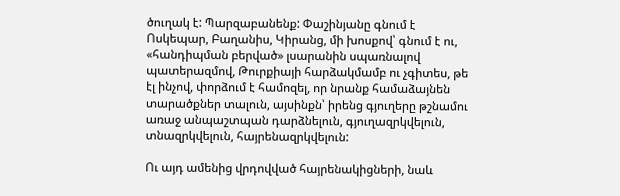ծուղակ է: Պարզաբանենք: Փաշինյանը գնում է Ոսկեպար, Բաղանիս, Կիրանց, մի խոսքով՝ գնում է ու, «հանդիպման բերված» լսարանին սպառնալով պատերազմով, Թուրքիայի հարձակմամբ ու չգիտես, թե էլ ինչով, փորձում է համոզել, որ նրանք համաձայնեն տարածքներ տալուն, այսինքն՝ իրենց գյուղերը թշնամու առաջ անպաշտպան դարձնելուն, գյուղազրկվելուն, տնազրկվելուն, հայրենազրկվելուն:

Ու այդ ամենից վրդովված հայրենակիցների, նաև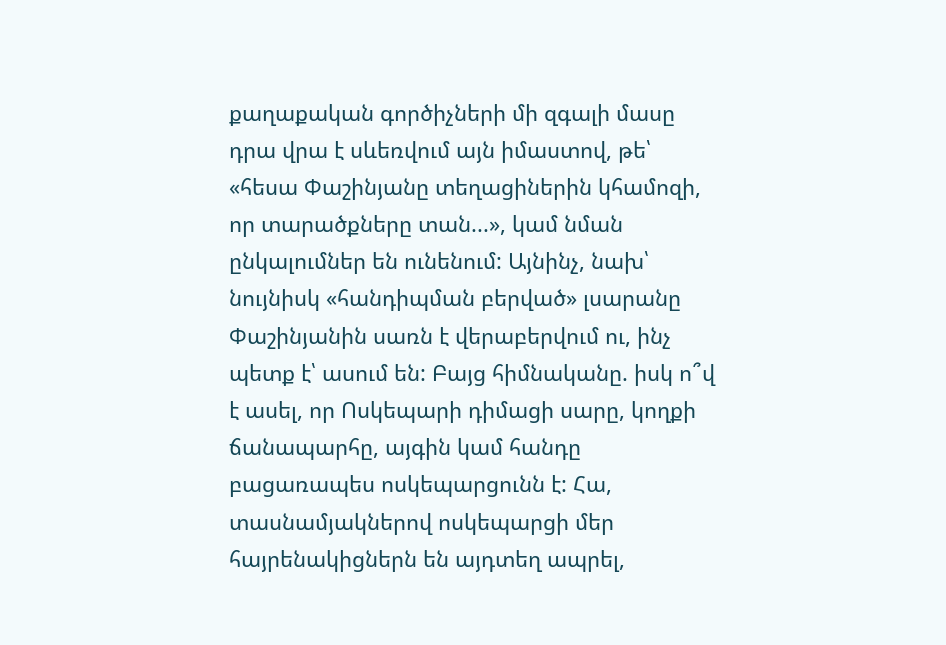քաղաքական գործիչների մի զգալի մասը դրա վրա է սևեռվում այն իմաստով, թե՝ «հեսա Փաշինյանը տեղացիներին կհամոզի, որ տարածքները տան...», կամ նման ընկալումներ են ունենում: Այնինչ, նախ՝ նույնիսկ «հանդիպման բերված» լսարանը Փաշինյանին սառն է վերաբերվում ու, ինչ պետք է՝ ասում են: Բայց հիմնականը. իսկ ո՞վ է ասել, որ Ոսկեպարի դիմացի սարը, կողքի ճանապարհը, այգին կամ հանդը բացառապես ոսկեպարցունն է: Հա, տասնամյակներով ոսկեպարցի մեր հայրենակիցներն են այդտեղ ապրել,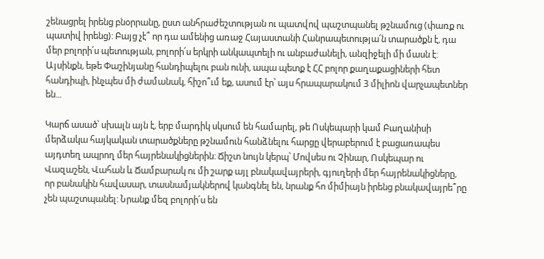շենացրել իրենց բնօրրանը, ըստ անհրաժեշտության ու պատվով պաշտպանել թշնամուց (փառք ու պատիվ իրենց): Բայց չէ՞ որ դա ամենից առաջ Հայաստանի Հանրապետությա՛ն տարածքն է, դա մեր բոլորի՛ս պետության, բոլորի՛ս երկրի անկապտելի ու անբաժանելի, անզիջելի մի մասն է: Այսինքն, եթե Փաշինյանը հանդիպելու բան ունի, ապա պետք է ՀՀ բոլոր քաղաքացիների հետ հանդիպի, ինչպես մի ժամանակ, հիշո՞ւմ եք, ասում էր՝ այս հրապարակում 3 միլիոն վարչապետներ են...

Կարճ ասած՝ սխալն այն է, երբ մարդիկ սկսում են համարել, թե Ոսկեպարի կամ Բաղանիսի մերձակա հայկական տարածքները թշնամուն հանձնելու հարցը վերաբերում է բացառապես այդտեղ ապրող մեր հայրենակիցներին: Ճիշտ նույն կերպ՝ Մովսես ու Չինար, Ոսկեպար ու Վազաշեն, Վահան և Ճամբարակ ու մի շարք այլ բնակավայրերի, գյուղերի մեր հայրենակիցները, որ բանակին հավասար, տասնամյակներով կանգնել են, նրանք հո միմիայն իրենց բնակավայրե՞րը չեն պաշտպանել: Նրանք մեզ բոլորի՛ս են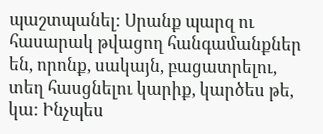պաշտպանել: Սրանք պարզ ու հասարակ թվացող հանգամանքներ են, որոնք, սակայն, բացատրելու, տեղ հասցնելու կարիք, կարծես թե, կա: Ինչպես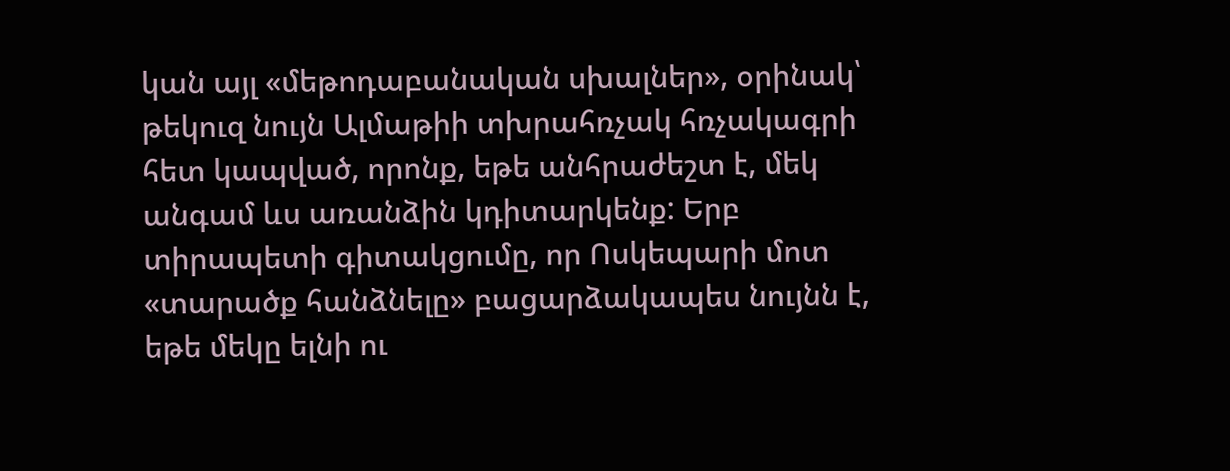կան այլ «մեթոդաբանական սխալներ», օրինակ՝ թեկուզ նույն Ալմաթիի տխրահռչակ հռչակագրի հետ կապված, որոնք, եթե անհրաժեշտ է, մեկ անգամ ևս առանձին կդիտարկենք: Երբ տիրապետի գիտակցումը, որ Ոսկեպարի մոտ «տարածք հանձնելը» բացարձակապես նույնն է, եթե մեկը ելնի ու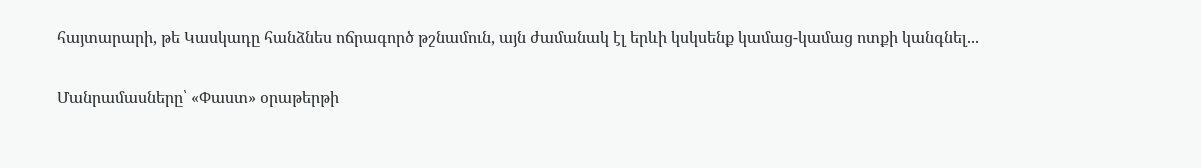հայտարարի, թե Կասկադը հանձնես ոճրագործ թշնամուն, այն ժամանակ էլ երևի կսկսենք կամաց-կամաց ոտքի կանգնել...

Մանրամասները՝ «Փաստ» օրաթերթի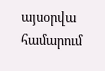այսօրվա համարում